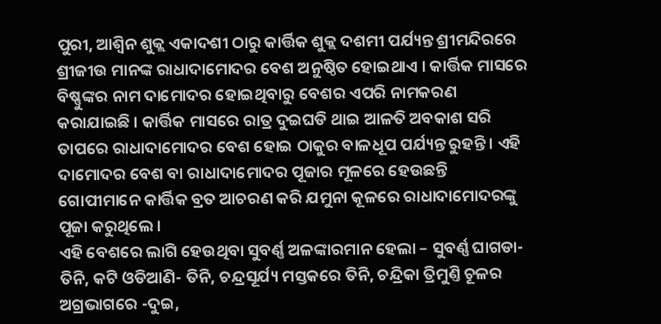ପୁରୀ, ଆଶ୍ୱିନ ଶୁକ୍ଲ ଏକାଦଶୀ ଠାରୁ କାର୍ତ୍ତିକ ଶୁକ୍ଲ ଦଶମୀ ପର୍ଯ୍ୟନ୍ତ ଶ୍ରୀମନ୍ଦିରରେ ଶ୍ରୀଜୀଉ ମାନଙ୍କ ରାଧାଦାମୋଦର ବେଶ ଅନୁଷ୍ଠିତ ହୋଇଥାଏ । କାର୍ତ୍ତିକ ମାସରେ ବିଷ୍ଣୁଙ୍କର ନାମ ଦାମୋଦର ହୋଇଥିବାରୁ ବେଶର ଏପରି ନାମକରଣ କରାଯାଇଛି । କାର୍ତ୍ତିକ ମାସରେ ରାତ୍ର ଦୁଇଘଡି ଥାଇ ଆଳତି ଅବକାଶ ସରି ତାପରେ ରାଧାଦାମୋଦର ବେଶ ହୋଇ ଠାକୁର ବାଳଧୂପ ପର୍ଯ୍ୟନ୍ତ ରୁହନ୍ତି । ଏହି ଦାମୋଦର ବେଶ ବା ରାଧାଦାମୋଦର ପୂଜାର ମୂଳରେ ହେଉଛନ୍ତି ଗୋପୀମାନେ କାର୍ତ୍ତିକ ବ୍ରତ ଆଚରଣ କରି ଯମୁନା କୂଳରେ ରାଧାଦାମୋଦରଙ୍କୁ ପୂଜା କରୁଥିଲେ ।
ଏହି ବେଶରେ ଲାଗି ହେଉଥିବା ସୁବର୍ଣ୍ଣ ଅଳଙ୍କାରମାନ ହେଲା – ସୁବର୍ଣ୍ଣ ଘାଗଡା- ତିନି, କଟି ଓଡିଆଣି- ତିନି, ଚନ୍ଦ୍ରସୂର୍ଯ୍ୟ ମସ୍ତକରେ ତିନି, ଚନ୍ଦ୍ରିକା ତ୍ରିମୁଣ୍ତି ଚୂଳର ଅଗ୍ରଭାଗରେ -ଦୁଇ,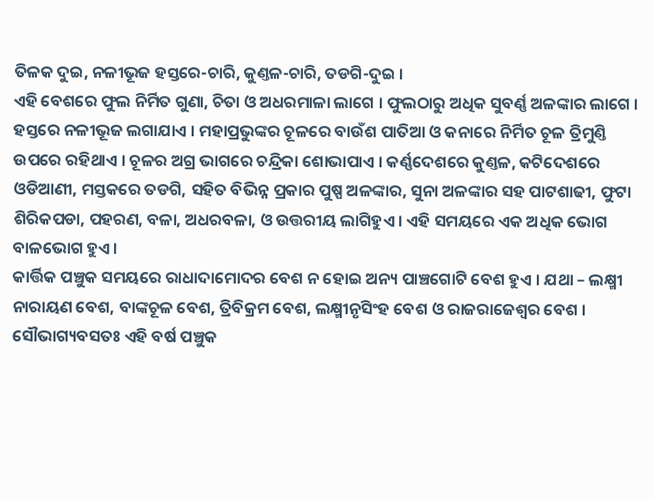ତିଳକ ଦୁଇ, ନଳୀଭୂଜ ହସ୍ତରେ-ଚାରି, କୁଣ୍ତଳ-ଚାରି, ତଡଗି-ଦୁଇ ।
ଏହି ବେଶରେ ଫୁଲ ନିର୍ମିତ ଗୁଣା, ଚିତା ଓ ଅଧରମାଳା ଲାଗେ । ଫୁଲଠାରୁ ଅଧିକ ସୁବର୍ଣ୍ଣ ଅଳଙ୍କାର ଲାଗେ । ହସ୍ତରେ ନଳୀଭୂଜ ଲଗାଯାଏ । ମହାପ୍ରଭୁଙ୍କର ଚୂଳରେ ବାଉଁଶ ପାତିଆ ଓ କନାରେ ନିର୍ମିତ ଚୂଳ ତ୍ରିମୁଣ୍ତି ଉପରେ ରହିଥାଏ । ଚୂଳର ଅଗ୍ର ଭାଗରେ ଚନ୍ଦ୍ରିକା ଶୋଭାପାଏ । କର୍ଣ୍ଣଦେଶରେ କୁଣ୍ତଳ, କଟିଦେଶରେ ଓଡିଆଣୀ, ମସ୍ତକରେ ତଡଗି, ସହିତ ବିଭିନ୍ନ ପ୍ରକାର ପୁଷ୍ପ ଅଳଙ୍କାର, ସୁନା ଅଳଙ୍କାର ସହ ପାଟଶାଢୀ, ଫୁଟା ଶିରିକପଡା, ପହରଣ, ବଳା, ଅଧରବଳା, ଓ ଉତ୍ତରୀୟ ଲାଗିହୁଏ । ଏହି ସମୟରେ ଏକ ଅଧିକ ଭୋଗ ବାଳଭୋଗ ହୁଏ ।
କାର୍ତ୍ତିକ ପଞ୍ଚୁକ ସମୟରେ ରାଧାଦାମୋଦର ବେଶ ନ ହୋଇ ଅନ୍ୟ ପାଞ୍ଚଗୋଟି ବେଶ ହୁଏ । ଯଥା – ଲକ୍ଷ୍ମୀ ନାରାୟଣ ବେଶ, ବାଙ୍କଚୂଳ ବେଶ, ତ୍ରିବିକ୍ରମ ବେଶ, ଲକ୍ଷ୍ମୀନୃସିଂହ ବେଶ ଓ ରାଜରାଜେଶ୍ୱର ବେଶ । ସୌଭାଗ୍ୟବସତଃ ଏହି ବର୍ଷ ପଞ୍ଚୁକ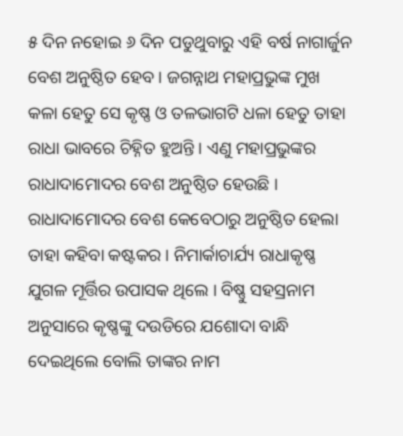୫ ଦିନ ନହୋଇ ୬ ଦିନ ପଡୁଥୁବାରୁ ଏହି ବର୍ଷ ନାଗାର୍ଜୁନ ବେଶ ଅନୁଷ୍ଠିତ ହେବ । ଜଗନ୍ନାଥ ମହାପ୍ରଭୁଙ୍କ ମୁଖ କଳା ହେତୁ ସେ କୃଷ୍ଣ ଓ ତଳଭାଗଟି ଧଳା ହେତୁ ତାହା ରାଧା ଭାବରେ ଚିହ୍ନିତ ହୁଅନ୍ତି । ଏଣୁ ମହାପ୍ରଭୁଙ୍କର ରାଧାଦାମୋଦର ବେଶ ଅନୁଷ୍ଠିତ ହେଉଛି । ରାଧାଦାମୋଦର ବେଶ କେବେଠାରୁ ଅନୁଷ୍ଠିତ ହେଲା ତାହା କହିବା କଷ୍ଟକର । ନିମାର୍କାଚାର୍ଯ୍ୟ ରାଧାକୃଷ୍ଣ ଯୁଗଳ ମୂର୍ତ୍ତିର ଉପାସକ ଥିଲେ । ବିଷ୍ଣୁ ସହସ୍ରନାମ ଅନୁସାରେ କୃଷ୍ଣଙ୍କୁ ଦଉଡିରେ ଯଶୋଦା ବାନ୍ଧି ଦେଇଥିଲେ ବୋଲି ତାଙ୍କର ନାମ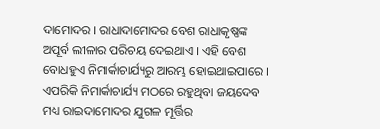ଦାମୋଦର । ରାଧାଦାମୋଦର ବେଶ ରାଧାକୃଷ୍ଣଙ୍କ ଅପୂର୍ବ ଲୀଳାର ପରିଚୟ ଦେଇଥାଏ । ଏହି ବେଶ ବୋଧହୁଏ ନିମାର୍କାଚାର୍ଯ୍ୟରୁ ଆରମ୍ଭ ହୋଇଥାଇପାରେ । ଏପରିକି ନିମାର୍କାଚାର୍ଯ୍ୟ ମଠରେ ରହୁଥିବା ଜୟଦେବ ମଧ୍ୟ ରାଇଦାମୋଦର ଯୁଗଳ ମୂର୍ତ୍ତିର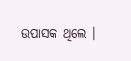ଉପାସକ ଥିଲେ ।